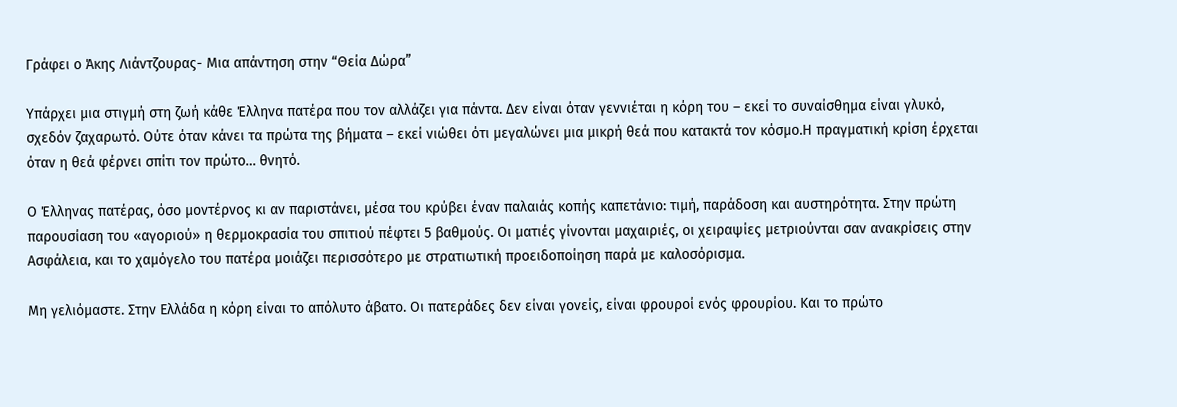Γράφει ο Άκης Λιάντζουρας- Μια απάντηση στην “Θεία Δώρα”

Υπάρχει μια στιγμή στη ζωή κάθε Έλληνα πατέρα που τον αλλάζει για πάντα. Δεν είναι όταν γεννιέται η κόρη του – εκεί το συναίσθημα είναι γλυκό, σχεδόν ζαχαρωτό. Ούτε όταν κάνει τα πρώτα της βήματα – εκεί νιώθει ότι μεγαλώνει μια μικρή θεά που κατακτά τον κόσμο.Η πραγματική κρίση έρχεται όταν η θεά φέρνει σπίτι τον πρώτο… θνητό.

Ο Έλληνας πατέρας, όσο μοντέρνος κι αν παριστάνει, μέσα του κρύβει έναν παλαιάς κοπής καπετάνιο: τιμή, παράδοση και αυστηρότητα. Στην πρώτη παρουσίαση του «αγοριού» η θερμοκρασία του σπιτιού πέφτει 5 βαθμούς. Οι ματιές γίνονται μαχαιριές, οι χειραψίες μετριούνται σαν ανακρίσεις στην Ασφάλεια, και το χαμόγελο του πατέρα μοιάζει περισσότερο με στρατιωτική προειδοποίηση παρά με καλοσόρισμα.

Μη γελιόμαστε. Στην Ελλάδα η κόρη είναι το απόλυτο άβατο. Οι πατεράδες δεν είναι γονείς, είναι φρουροί ενός φρουρίου. Και το πρώτο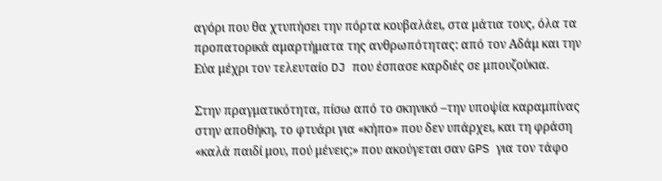αγόρι που θα χτυπήσει την πόρτα κουβαλάει, στα μάτια τους, όλα τα προπατορικά αμαρτήματα της ανθρωπότητας: από τον Αδάμ και την Εύα μέχρι τον τελευταίο DJ που έσπασε καρδιές σε μπουζούκια.

Στην πραγματικότητα, πίσω από το σκηνικό –την υποψία καραμπίνας στην αποθήκη, το φτυάρι για «κήπο» που δεν υπάρχει, και τη φράση «καλά παιδί μου, πού μένεις;» που ακούγεται σαν GPS για τον τάφο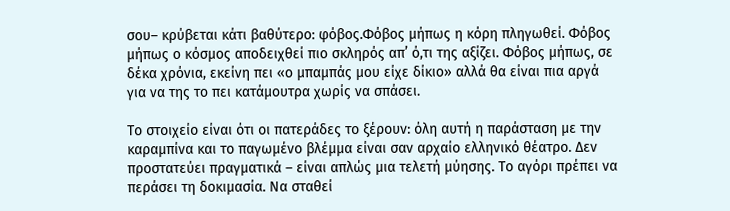σου– κρύβεται κάτι βαθύτερο: φόβος.Φόβος μήπως η κόρη πληγωθεί. Φόβος μήπως ο κόσμος αποδειχθεί πιο σκληρός απ’ ό,τι της αξίζει. Φόβος μήπως, σε δέκα χρόνια, εκείνη πει «ο μπαμπάς μου είχε δίκιο» αλλά θα είναι πια αργά για να της το πει κατάμουτρα χωρίς να σπάσει.

Το στοιχείο είναι ότι οι πατεράδες το ξέρουν: όλη αυτή η παράσταση με την καραμπίνα και το παγωμένο βλέμμα είναι σαν αρχαίο ελληνικό θέατρο. Δεν προστατεύει πραγματικά – είναι απλώς μια τελετή μύησης. Το αγόρι πρέπει να περάσει τη δοκιμασία. Να σταθεί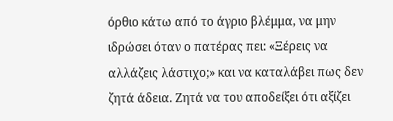όρθιο κάτω από το άγριο βλέμμα, να μην ιδρώσει όταν ο πατέρας πει: «Ξέρεις να αλλάζεις λάστιχο;» και να καταλάβει πως δεν ζητά άδεια. Ζητά να του αποδείξει ότι αξίζει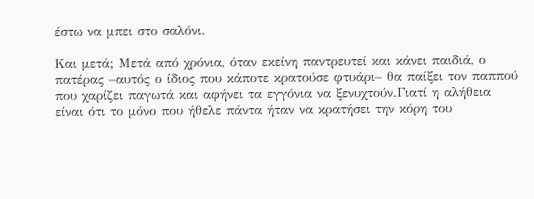έστω να μπει στο σαλόνι.

Και μετά; Μετά από χρόνια, όταν εκείνη παντρευτεί και κάνει παιδιά, ο πατέρας –αυτός ο ίδιος που κάποτε κρατούσε φτυάρι– θα παίξει τον παππού που χαρίζει παγωτά και αφήνει τα εγγόνια να ξενυχτούν.Γιατί η αλήθεια είναι ότι το μόνο που ήθελε πάντα ήταν να κρατήσει την κόρη του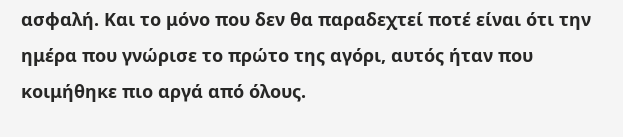ασφαλή. Και το μόνο που δεν θα παραδεχτεί ποτέ είναι ότι την ημέρα που γνώρισε το πρώτο της αγόρι, αυτός ήταν που κοιμήθηκε πιο αργά από όλους.